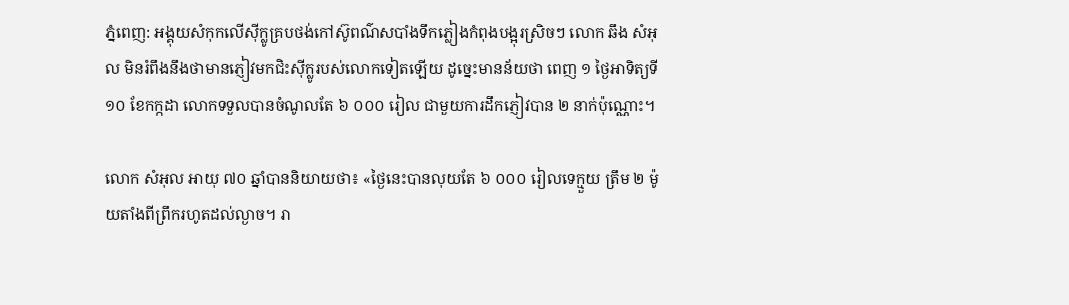ភ្នំពេញ: អង្គុយសំកុកលើស៊ីក្លូគ្របថង់កៅស៊ូពណ៌សបាំងទឹកភ្លៀងកំពុងបង្អុរស្រិចៗ លោក ឆឹង សំអុល មិនរំពឹងនឹងថាមានភ្ញៀវមកជិះស៊ីក្លូរបស់លោកទៀតឡើយ ដូច្នេះមានន័យថា ពេញ ១ ថ្ងៃអាទិត្យទី ១០ ខែកក្កដា លោកទទួលបានចំណូលតែ ៦ ០០០ រៀល ជាមួយការដឹកភ្ញៀវបាន ២ នាក់ប៉ុណ្ណោះ។

លោក សំអុល អាយុ ៧០ ឆ្នាំបាននិយាយថា៖ «ថ្ងៃនេះបានលុយតែ ៦ ០០០ រៀលទេក្មួយ ត្រឹម ២ ម៉ូយតាំងពីព្រឹករហូតដល់ល្ងាច។ រា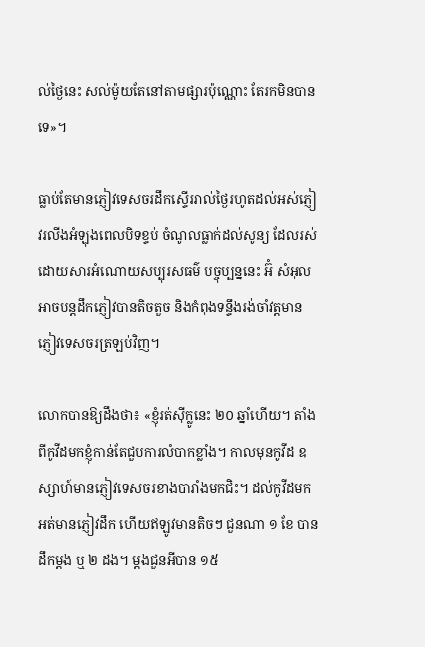ល់ថ្ងៃនេះ សល់ម៉ូយតែនៅតាមផ្សារប៉ុណ្ណោះ តែរកមិនបានទេ»។

ធ្លាប់តែមានភ្ញៀវទេសចរដឹកស្ទើររាល់ថ្ងៃរហូតដល់អស់ភ្ញៀវរលីងអំឡុងពេលបិទខ្ទប់ ចំណូលធ្លាក់ដល់សូន្យ ដែលរស់ដោយសារអំណោយសប្បុរសធម៌ បច្ចុប្បន្ននេះ អ៊ំ សំអុល អាចបន្ដដឹកភ្ញៀវបានតិចតួច និងកំពុងទន្ទឹងរង់ចាំវត្ដមានភ្ញៀវទេសចរត្រឡប់វិញ។

លោកបានឱ្យដឹងថា៖ «ខ្ញុំរត់ស៊ីក្លូនេះ ២០ ឆ្នាំហើយ។ តាំងពីកូវីដមកខ្ញុំកាន់តែជួបការលំបាកខ្លាំង។ កាលមុនកូវីដ ឧស្សាហ៍មានភ្ញៀវទេសចរខាងបារាំងមកជិះ។ ដល់កូវីដមក អត់មានភ្ញៀវដឹក ហើយឥឡូវមានតិចៗ ជួនណា ១ ខែ បានដឹកម្ដង ឬ ២ ដង។ ម្ដងជួនអីបាន ១៥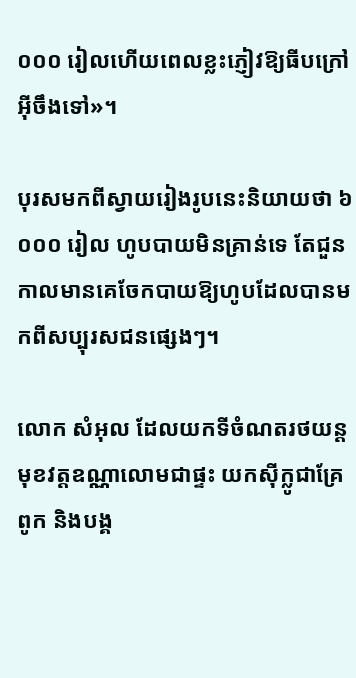០០០ រៀលហើយពេលខ្លះភ្ញៀវឱ្យធីបក្រៅអ៊ីចឹងទៅ»។

បុរសមកពីស្វាយរៀងរូបនេះនិយាយថា ៦ ០០០ រៀល ហូបបាយមិនគ្រាន់ទេ តែជួនកាលមានគេចែកបាយឱ្យហូបដែលបានមកពីសប្បុរសជនផ្សេងៗ។

លោក សំអុល ដែលយកទីចំណតរថយន្ដមុខវត្ដឧណ្ណាលោមជាផ្ទះ យកស៊ីក្លូជាគ្រែពូក និងបង្គ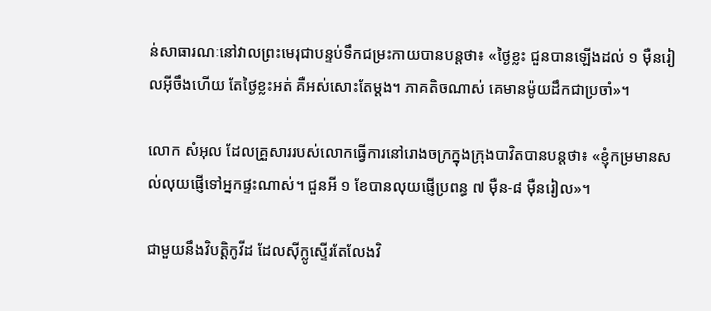ន់សាធារណៈនៅវាលព្រះមេរុជាបន្ទប់ទឹកជម្រះកាយបានបន្ដថា៖ «ថ្ងៃខ្លះ ជួនបានឡើងដល់ ១ ម៉ឺនរៀលអ៊ីចឹងហើយ តែថ្ងៃខ្លះអត់ គឺអស់សោះតែម្ដង។ ភាគតិចណាស់ គេមានម៉ូយដឹកជាប្រចាំ»។

លោក សំអុល ដែលគ្រួសាររបស់លោកធ្វើការនៅរោងចក្រក្នុងក្រុងបាវិតបានបន្ដថា៖ «ខ្ញុំកម្រមានសល់លុយផ្ញើទៅអ្នកផ្ទះណាស់។ ជួនអី ១ ខែបានលុយផ្ញើប្រពន្ធ ៧ ម៉ឺន-៨ ម៉ឺនរៀល»។

ជាមួយនឹងវិបត្ដិកូវីដ ដែលស៊ីក្លូស្ទើរតែលែងវិ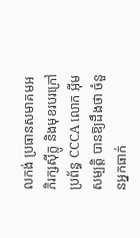លកង់ ប្រធានសមាគមអភិរក្សស៊ីក្លូ និងមុខរបរក្រៅប្រព័ន្ធ CCCA លោក អ៊ីម សម្បត្ដិ បានឱ្យដឹងថា ចំនួនអ្នកធាក់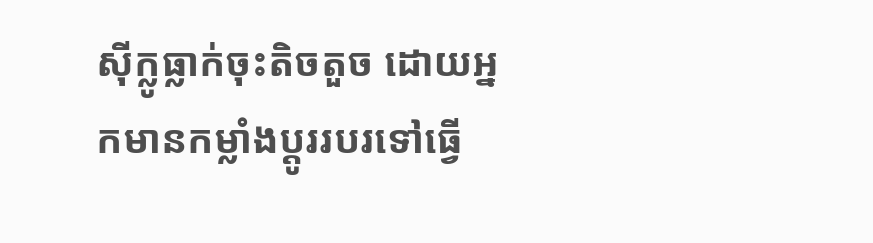ស៊ីក្លូធ្លាក់ចុះតិចតួច ដោយអ្នកមានកម្លាំងប្ដូររបរទៅធ្វើ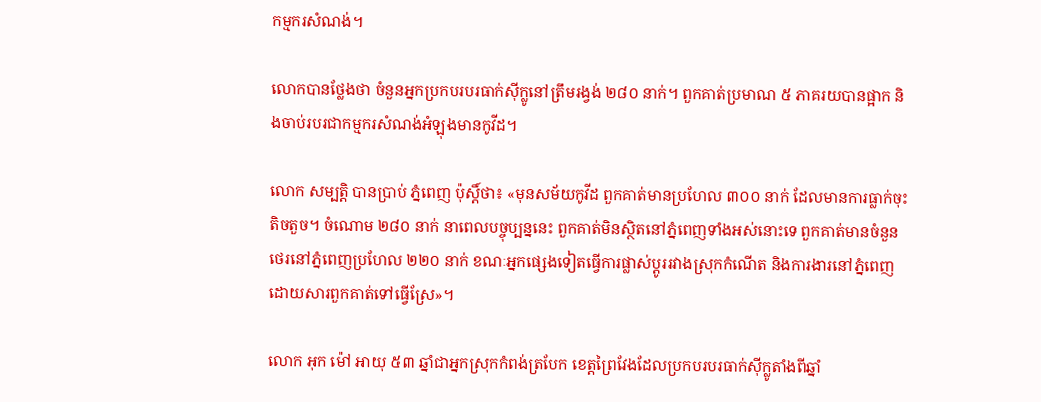កម្មករសំណង់។

លោកបានថ្លែងថា ចំនួនអ្នកប្រកបរបរធាក់ស៊ីក្លូនៅត្រឹមរង្វង់ ២៨០ នាក់។ ពួកគាត់ប្រមាណ ៥ ភាគរយបានផ្អាក និងចាប់របរជាកម្មករសំណង់អំឡុងមានកូវីដ។

លោក សម្បត្ដិ បានប្រាប់ ភ្នំពេញ ប៉ុស្ដិ៍ថា៖ «មុនសម័យកូវីដ ពួកគាត់មានប្រហែល ៣០០ នាក់ ដែលមានការធ្លាក់ចុះតិចតួច។ ចំណោម ២៨០ នាក់ នាពេលបច្ចុប្បន្ននេះ ពួកគាត់មិនស្ថិតនៅភ្នំពេញទាំងអស់នោះទេ ពួកគាត់មានចំនួនថេរនៅភ្នំពេញប្រហែល ២២០ នាក់ ខណៈអ្នកផ្សេងទៀតធ្វើការផ្លាស់ប្ដូររវាងស្រុកកំណើត និងការងារនៅភ្នំពេញ ដោយសារពួកគាត់ទៅធ្វើស្រែ»។

លោក អុក ម៉ៅ អាយុ ៥៣ ឆ្នាំជាអ្នកស្រុកកំពង់ត្របែក ខេត្ដព្រៃវែងដែលប្រកបរបរធាក់ស៊ីក្លូតាំងពីឆ្នាំ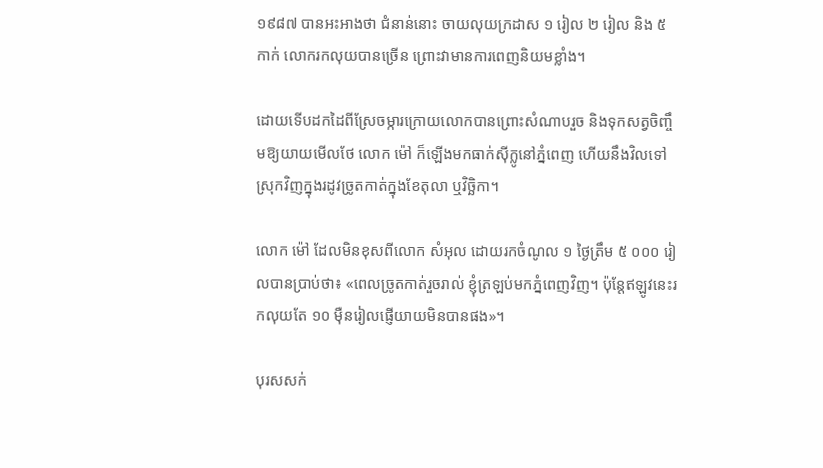១៩៨៧ បានអះអាងថា ជំនាន់នោះ ចាយលុយក្រដាស ១ រៀល ២ រៀល និង ៥ កាក់ លោករកលុយបានច្រើន ព្រោះវាមានការពេញនិយមខ្លាំង។

ដោយទើបដកដៃពីស្រែចម្ការក្រោយលោកបានព្រោះសំណាបរួច និងទុកសត្វចិញ្ចឹមឱ្យយាយមើលថែ លោក ម៉ៅ ក៏ឡើងមកធាក់ស៊ីក្លូនៅភ្នំពេញ ហើយនឹងវិលទៅស្រុកវិញក្នុងរដូវច្រូតកាត់ក្នុងខែតុលា ឬវិច្ឆិកា។

លោក ម៉ៅ ដែលមិនខុសពីលោក សំអុល ដោយរកចំណូល ១ ថ្ងៃត្រឹម ៥ ០០០ រៀលបានប្រាប់ថា៖ «ពេលច្រូតកាត់រួចរាល់ ខ្ញុំត្រឡប់មកភ្នំពេញវិញ។ ប៉ុន្ដែឥឡូវនេះរកលុយតែ ១០ ម៉ឺនរៀលផ្ញើយាយមិនបានផង»។

បុរសសក់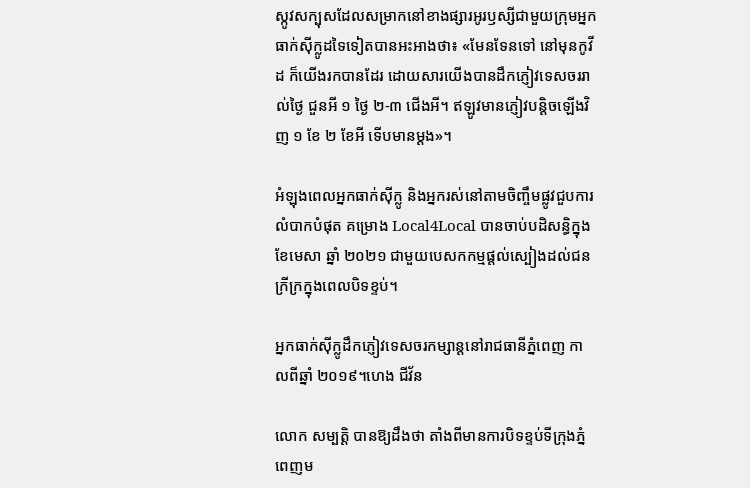ស្កូវសក្បុសដែលសម្រាកនៅខាងផ្សារអូរឫស្សីជាមួយក្រុមអ្នកធាក់ស៊ីក្លូដទៃទៀតបានអះអាងថា៖ «មែនទែនទៅ នៅមុនកូវីដ ក៏យើងរកបានដែរ ដោយសារយើងបានដឹកភ្ញៀវទេសចររាល់ថ្ងៃ ជួនអី ១ ថ្ងៃ ២-៣ ជើងអី។ ឥឡូវមានភ្ញៀវបន្ដិចឡើងវិញ ១ ខែ ២ ខែអី ទើបមានម្ដង»។

អំឡុងពេលអ្នកធាក់ស៊ីក្លូ និងអ្នករស់នៅតាមចិញ្ចឹមផ្លូវជួបការលំបាកបំផុត គម្រោង Local4Local បានចាប់បដិសន្ធិក្នុងខែមេសា ឆ្នាំ ២០២១ ជាមួយបេសកកម្មផ្ដល់ស្បៀងដល់ជនក្រីក្រក្នុងពេលបិទខ្ទប់។

អ្នកធាក់ស៊ីក្លូដឹកភ្ញៀវទេសចរកម្សាន្តនៅរាជធានីភ្នំពេញ កាលពីឆ្នាំ ២០១៩។ហេង ជីវ័ន

លោក សម្បត្ដិ បានឱ្យដឹងថា តាំងពីមានការបិទខ្ទប់ទីក្រុងភ្នំពេញម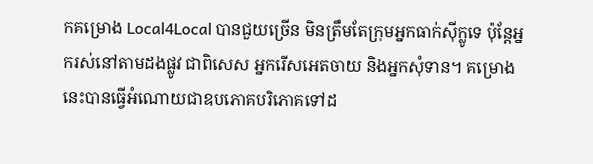កគម្រោង Local4Local បានជួយច្រើន មិនត្រឹមតែក្រុមអ្នកធាក់ស៊ីក្លូទេ ប៉ុន្ដែអ្នករស់នៅតាមដងផ្លូវ ជាពិសេស អ្នករើសអេតចាយ និងអ្នកសុំទាន។ គម្រោងនេះបានធ្វើអំណោយជាឧបភោគបរិភោគទៅដ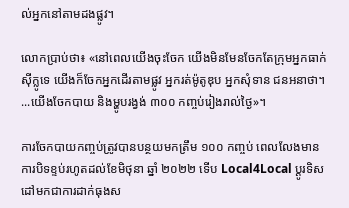ល់អ្នកនៅតាមដងផ្លូវ។

លោកប្រាប់ថា៖ «នៅពេលយើងចុះចែក យើងមិនមែនចែកតែក្រុមអ្នកធាក់ស៊ីក្លូទេ យើងក៏ចែកអ្នកដើរតាមផ្លូវ អ្នករត់ម៉ូតូឌុប អ្នកសុំទាន ជនអនាថា។ ...យើងចែកបាយ និងម្ហូបរង្វង់ ៣០០ កញ្ចប់រៀងរាល់ថ្ងៃ»។

ការចែកបាយកញ្ចប់ត្រូវបានបន្ថយមកត្រឹម ១០០ កញ្ចប់ ពេលលែងមានការបិទខ្ទប់រហូតដល់ខែមិថុនា ឆ្នាំ ២០២២ ទើប Local4Local ប្ដូរទិសដៅមកជាការដាក់ធុងស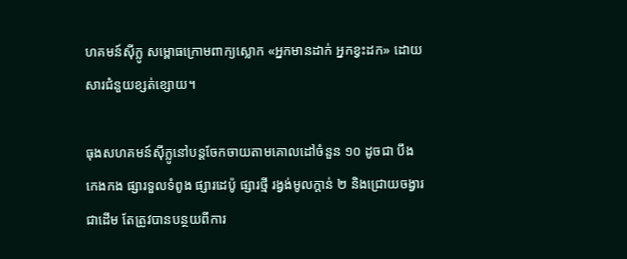ហគមន៍ស៊ីក្លូ សម្ពោធក្រោមពាក្យស្លោក «អ្នកមានដាក់ អ្នកខ្វះដក» ដោយសារជំនួយខ្សត់ខ្សោយ។

ធុងសហគមន៍ស៊ីក្លូនៅបន្ដចែកចាយតាមគោលដៅចំនួន ១០ ដូចជា បឹងកេងកង ផ្សារទួលទំពូង ផ្សារដេប៉ូ ផ្សារថ្មី រង្វង់មូលក្ដាន់ ២ និងជ្រោយចង្វារជាដើម តែត្រូវបានបន្ថយពីការ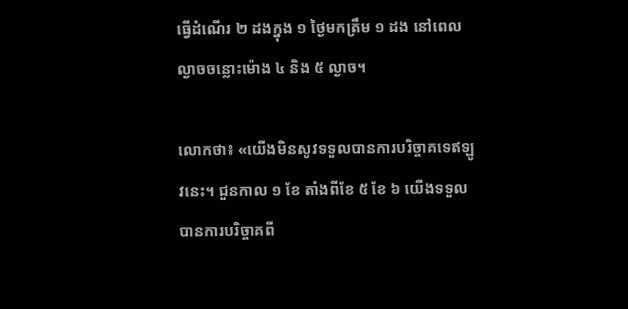ធ្វើដំណើរ ២ ដងក្នុង ១ ថ្ងៃមកត្រឹម ១ ដង នៅពេលល្ងាចចន្លោះម៉ោង ៤ និង ៥ ល្ងាច។

លោកថា៖ «យើងមិនសូវទទួលបានការបរិច្ចាគទេឥឡូវនេះ។ ជួនកាល ១ ខែ តាំងពីខែ ៥ ខែ ៦ យើងទទួលបានការបរិច្ចាគពី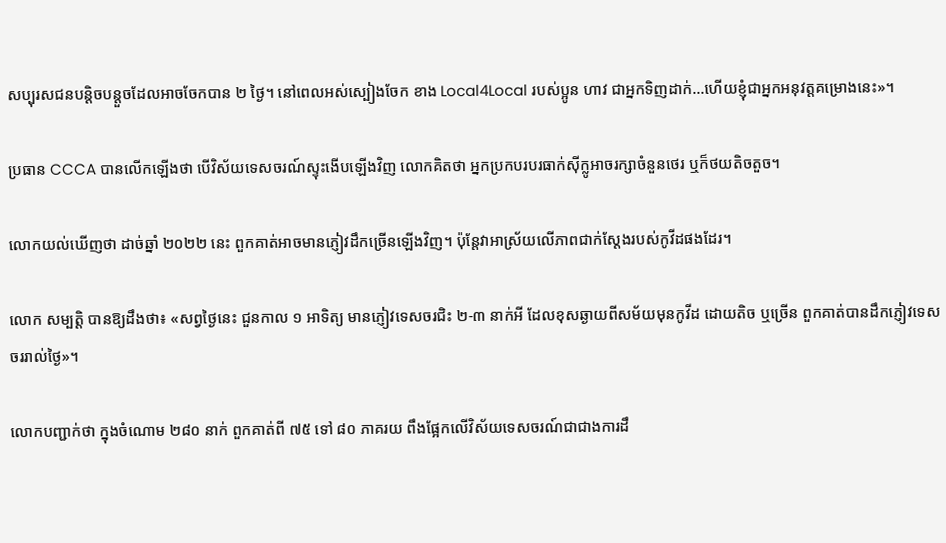សប្បុរសជនបន្ដិចបន្ដួចដែលអាចចែកបាន ២ ថ្ងៃ។ នៅពេលអស់ស្បៀងចែក ខាង Local4Local របស់ប្អូន ហាវ ជាអ្នកទិញដាក់...ហើយខ្ញុំជាអ្នកអនុវត្ដគម្រោងនេះ»។

ប្រធាន CCCA បានលើកឡើងថា បើវិស័យទេសចរណ៍ស្ទុះងើបឡើងវិញ លោកគិតថា អ្នកប្រកបរបរធាក់ស៊ីក្លូអាចរក្សាចំនួនថេរ ឬក៏ថយតិចតួច។

លោកយល់ឃើញថា ដាច់ឆ្នាំ ២០២២ នេះ ពួកគាត់អាចមានភ្ញៀវដឹកច្រើនឡើងវិញ។ ប៉ុន្ដែវាអាស្រ័យលើភាពជាក់ស្ដែងរបស់កូវីដផងដែរ។

លោក សម្បត្ដិ បានឱ្យដឹងថា៖ «សព្វថ្ងៃនេះ ជួនកាល ១ អាទិត្យ មានភ្ញៀវទេសចរជិះ ២-៣ នាក់អី ដែលខុសឆ្ងាយពីសម័យមុនកូវីដ ដោយតិច ឬច្រើន ពួកគាត់បានដឹកភ្ញៀវទេសចររាល់ថ្ងៃ»។

លោកបញ្ជាក់ថា ក្នុងចំណោម ២៨០ នាក់ ពួកគាត់ពី ៧៥ ទៅ ៨០ ភាគរយ ពឹងផ្អែកលើវិស័យទេសចរណ៍ជាជាងការដឹ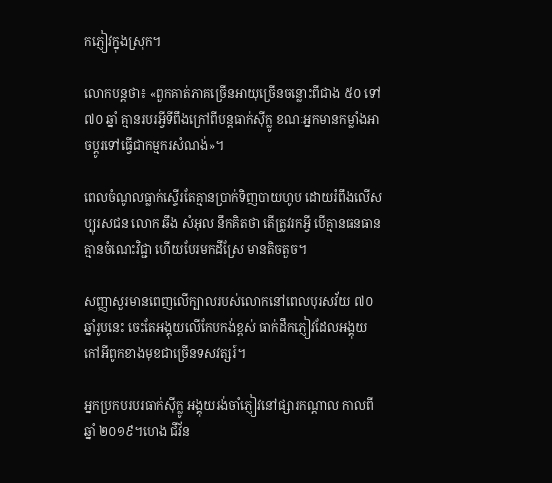កភ្ញៀវក្នុងស្រុក។

លោកបន្ដថា៖ «ពួកគាត់ភាគច្រើនអាយុច្រើនចន្លោះពីជាង ៥០ ទៅ ៧០ ឆ្នាំ គ្មានរបរអ្វីទីពឹងក្រៅពីបន្ដធាក់ស៊ីក្លូ ខណៈអ្នកមានកម្លាំងអាចប្ដូរទៅធ្វើជាកម្មករសំណង់»។

ពេលចំណូលធ្លាក់ស្ទើរតែគ្មានប្រាក់ទិញបាយហូប ដោយរំពឹងលើសប្បុរសជន លោក ឆឹង សំអុល នឹកគិតថា តើត្រូវរកអ្វី បើគ្មានធនធាន គ្មានចំណេះវិជ្ជា ហើយបែរមកដីស្រែ មានតិចតួច។

សញ្ញាសួរមានពេញលើក្បាលរបស់លោកនៅពេលបុរសវ័យ ៧០ ឆ្នាំរូបនេះ ចេះតែអង្គុយលើកែបកង់ខ្ពស់ ធាក់ដឹកភ្ញៀវដែលអង្គុយកៅអីពូកខាងមុខជាច្រើនទសវត្សរ៍។

អ្នកប្រកបរបរធាក់ស៊ីក្លូ អង្គុយរង់ចាំភ្ញៀវនៅផ្សារកណ្ដាល កាលពីឆ្នាំ ២០១៩។ហេង ជីវ័ន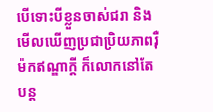បើទោះបីខ្លួនចាស់ជរា និងមើលឃើញប្រជាប្រិយភាពរ៉ឺម៉កឥណ្ឌាក្ដី ក៏លោកនៅតែបន្ដ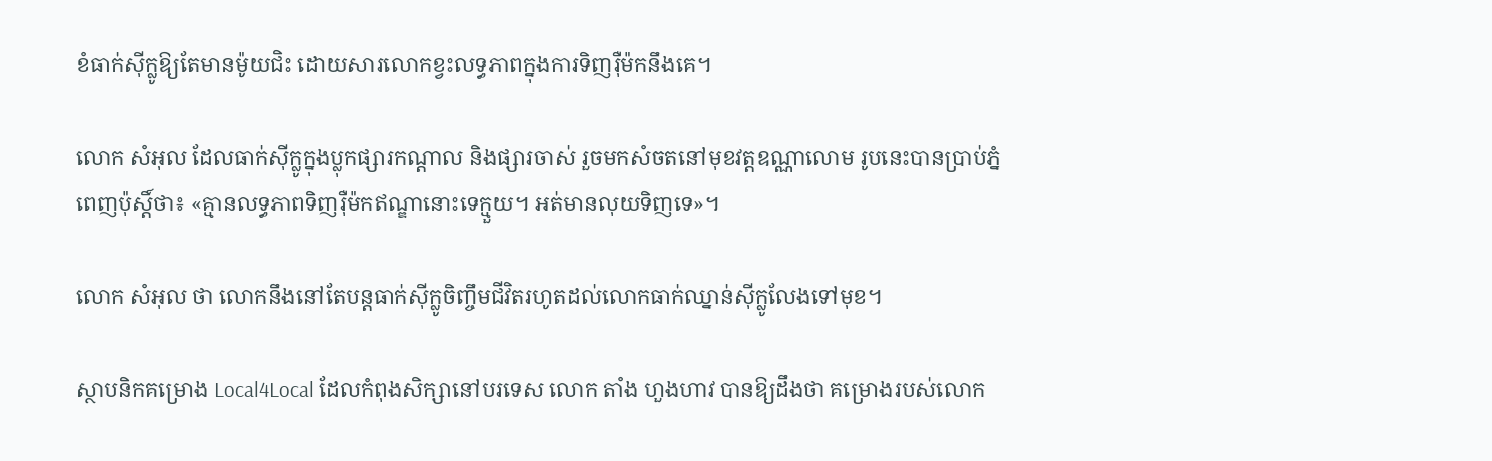ខំធាក់ស៊ីក្លូឱ្យតែមានម៉ូយជិះ ដោយសារលោកខ្វះលទ្ធភាពក្នុងការទិញរ៉ឺម៉កនឹងគេ។

លោក សំអុល ដែលធាក់ស៊ីក្លូក្នុងប្លុកផ្សារកណ្ដាល និងផ្សារចាស់ រួចមកសំចតនៅមុខវត្ដឧណ្ណាលោម រូបនេះបានប្រាប់ភ្នំពេញប៉ុស្ដិ៍ថា៖ «គ្មានលទ្ធភាពទិញរ៉ឺម៉កឥណ្ឌានោះទេក្មួយ។ អត់មានលុយទិញទេ»។

លោក សំអុល ថា លោកនឹងនៅតែបន្ដធាក់ស៊ីក្លូចិញ្ចឹមជីវិតរហូតដល់លោកធាក់ឈ្នាន់ស៊ីក្លូលែងទៅមុខ។

ស្ថាបនិកគម្រោង Local4Local ដែលកំពុងសិក្សានៅបរទេស លោក តាំង ហួងហាវ បានឱ្យដឹងថា គម្រោងរបស់លោក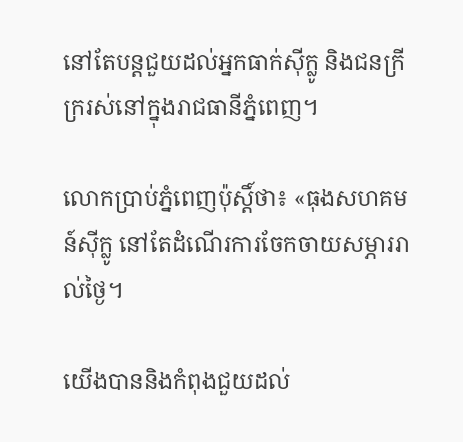នៅតែបន្ដជួយដល់អ្នកធាក់ស៊ីក្លូ និងជនក្រីក្ររស់នៅក្នុងរាជធានីភ្នំពេញ។

លោកប្រាប់ភ្នំពេញប៉ុស្ដិ៍ថា៖ «ធុងសហគមន៍ស៊ីក្លូ នៅតែដំណើរការចែកចាយសម្ភាររាល់ថ្ងៃ។

យើងបាននិងកំពុងជួយដល់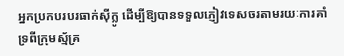អ្នកប្រកបរបរធាក់ស៊ីក្លូ ដើម្បីឱ្យបានទទួលភ្ញៀវទេសចរតាមរយៈការគាំទ្រពីក្រុមស្ម័គ្រ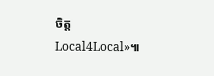ចិត្ដ Local4Local»៕